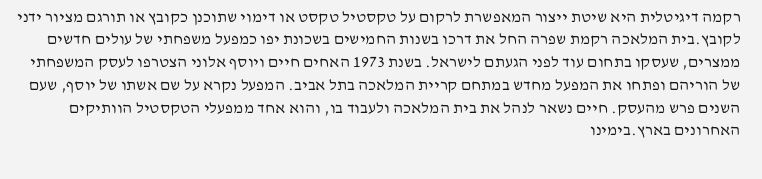רקמה דיגיטלית היא שיטת ייצור המאפשרת לרקום על טקסטיל טקסט או דימוי שתוכנן כקובץ או תורגם מציור ידני לקובץ.בית המלאכה רקמת שפרה החל את דרכו בשנות החמישים בשכונת יפו כמפעל משפחתי של עולים חדשים ממצרים, שעסקו בתחום עוד לפני הגעתם לישראל. בשנת 1973 האחים חיים ויוסף אלוני הצטרפו לעסק המשפחתי של הוריהם ופתחו את המפעל מחדש במתחם קריית המלאכה בתל אביב. המפעל נקרא על שם אשתו של יוסף, שעם השנים פרש מהעסק. חיים נשאר לנהל את בית המלאכה ולעבוד בו, והוא אחד ממפעלי הטקסטיל הוותיקים האחרונים בארץ.בימינו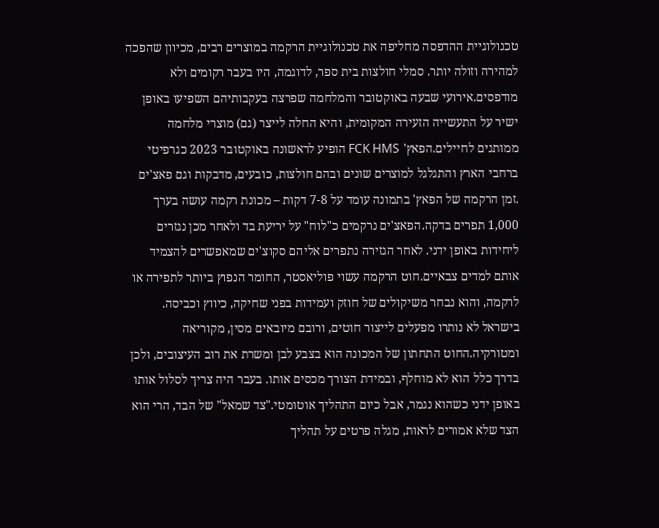טכנולוגיית ההדפסה מחליפה את טכנולוגיית הרקמה במוצרים רבים, מכיוון שהפכה למהירה וזולה יותר. סמלי חולצות בית ספר, לדוגמה, היו בעבר רקומים ולא מודפסים.אירועי שבעה באוקטובר והמלחמה שפרצה בעקבותיהם השפיעו באופן ישיר על התעשייה הזעירה המקומית, והיא החלה לייצר (גם) מוצרי מלחמה ממותגים לחיילים.הפאץ' FCK HMS הופיע לראשונה באוקטובר 2023 כגרפיטי ברחבי הארץ והתגלגל למוצרים שונים ובהם חולצות, כובעים, מדבקות וגם פאצ'ים .זמן הרקמה של הפאץ' בתמונה עומד על 7-8 דקות – מכונת רקמה עושה בערך 1,000 תפרים בדקה.הפאצ'ים נרקמים כ"לוח" על יריעת בד ולאחר מכן נגזרים ליחידות באופן ידני. לאחר הגזירה נתפרים אליהם סקוצ'ים שמאפשרים להצמיד אותם למדים צבאיים.חוט הרקמה עשוי פוליאסטר, החומר הנפוץ ביותר לתפירה או לרקמה, והוא נבחר משיקולים של חוזק ועמידות בפני שחיקה, כיווץ וכביסה. בישראל לא נותרו מפעלים לייצור חוטים, ורובם מיובאים מסין, מקוריאה ומטורקיה.החוט התחתון של המכונה הוא בצבע לבן ומשרת את רוב העיצובים, ולכן בדרך כלל הוא לא מוחלף, ובמידת הצורך מכסים אותו. בעבר היה צריך לסלול אותו באופן ידני כשהוא נגמר, אבל כיום התהליך אוטומטי."צד שמאל" של הבד, הרי הוא הצד שלא אמורים לראות, מגלה פרטים על תהליך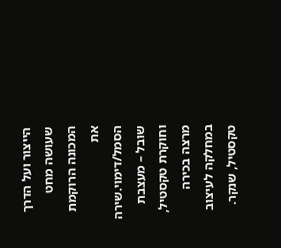הייצור ועל הדרך שעושה מחט המכונה הרוקמת את הסמל/דימוי.שירה שובל – מעצבת וחוקרת טקסטיל, מרצה בכירה במחלקה לעיצוב טקסטיל, שנקר.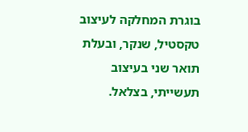בוגרת המחלקה לעיצוב טקסטיל, שנקר, ובעלת תואר שני בעיצוב תעשייתי, בצלאל.